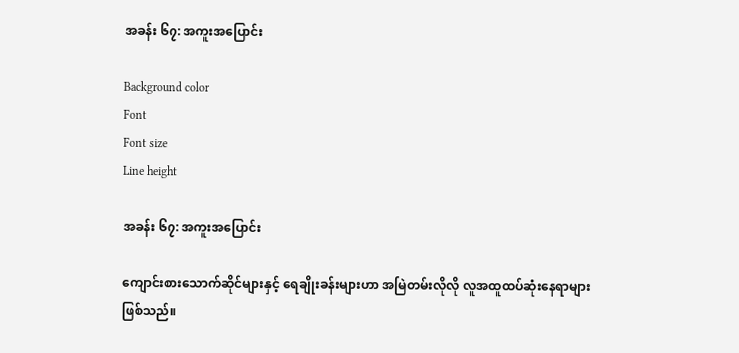အခန်း ၆၇: အကူးအပြောင်း

Background color
Font
Font size
Line height

အခန်း ၆၇: အကူးအပြောင်း

ကျောင်းစားသောက်ဆိုင်များနှင့် ရေချိုးခန်းများဟာ အမြဲတမ်းလိုလို လူအထူထပ်ဆုံးနေရာများဖြစ်သည်။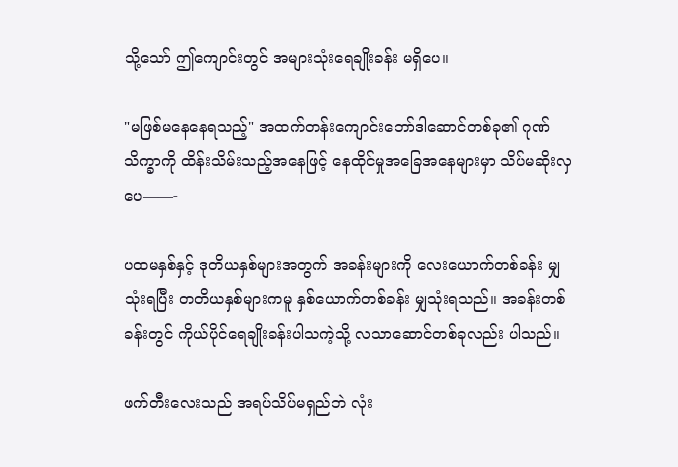သို့သော် ဤကျောင်းတွင် အများသုံးရေချိုးခန်း မရှိပေ။

"မဖြစ်မနေနေရသည့်" အထက်တန်းကျောင်းဘော်ဒါဆောင်တစ်ခု၏ ဂုဏ်သိက္ခာကို ထိန်းသိမ်းသည့်အနေဖြင့် နေထိုင်မှုအခြေအနေများမှာ သိပ်မဆိုးလှပေ——-

ပထမနှစ်နှင့် ဒုတိယနှစ်များအတွက် အခန်းများကို လေးယောက်တစ်ခန်း မျှသုံးရပြီး တတိယနှစ်များကမူ နှစ်ယောက်တစ်ခန်း မျှသုံးရသည်။ အခန်းတစ်ခန်းတွင် ကိုယ်ပိုင်ရေချိုးခန်းပါသကဲ့သို့ လသာဆောင်တစ်ခုလည်း ပါသည်။

ဖက်တီးလေးသည် အရပ်သိပ်မရှည်ဘဲ လုံး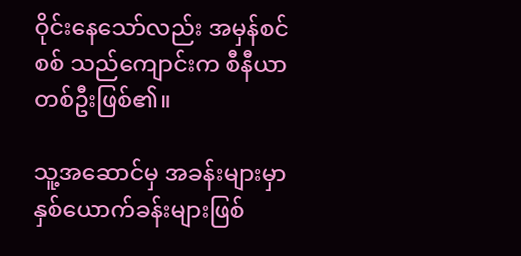ဝိုင်းနေသော်လည်း အမှန်စင်စစ် သည်ကျောင်းက စီနီယာတစ်ဦးဖြစ်၏။

သူ့အဆောင်မှ အခန်းများမှာ နှစ်ယောက်ခန်းများဖြစ်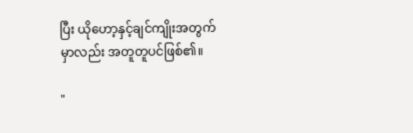ပြီး ယိုဟော့နှင့်ချင်ကျိုးအတွက်မှာလည်း အတူတူပင်ဖြစ်၏။

"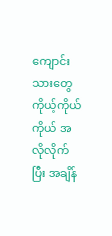ကျောင်းသားတွေ ကိုယ့်ကိုယ်ကိုယ် အလိုလိုက်ပြီး အချိန်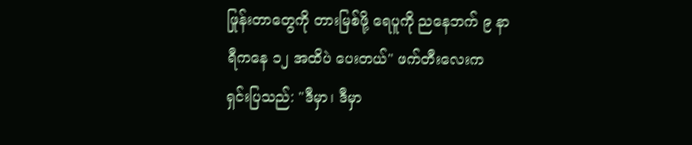ဖြုန်းတာတွေကို တားမြစ်ဖို့ ရေပူကို ညနေဘက် ၉ နာရီကနေ ၁၂ အထိပဲ ပေးတယ်" ဖက်တီးလေးက ရှင်းပြသည်: "ဒီမှာ၊ ဒီမှာ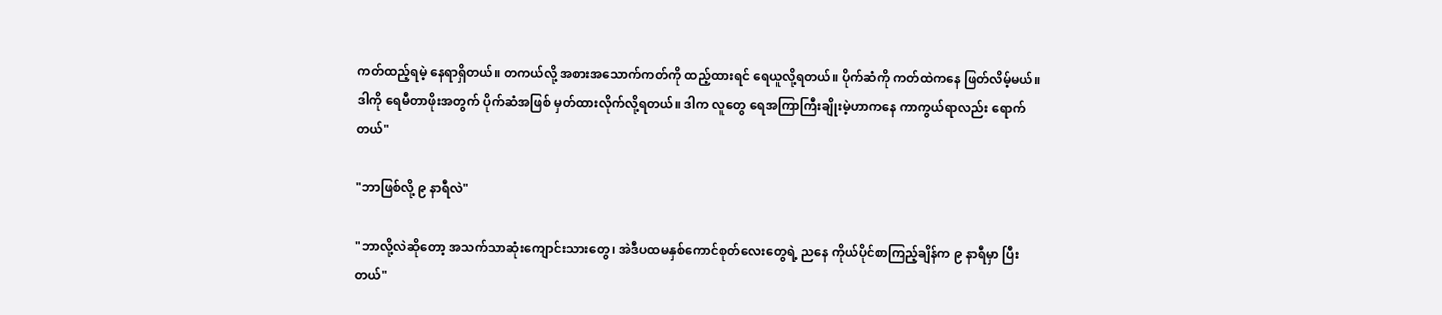ကတ်ထည့်ရမဲ့ နေရာရှိတယ်။ တကယ်လို့ အစားအသောက်ကတ်ကို ထည့်ထားရင် ရေယူလို့ရတယ်။ ပိုက်ဆံကို ကတ်ထဲကနေ ဖြတ်လိမ့်မယ်။ ဒါကို ရေမီတာဖိုးအတွက် ပိုက်ဆံအဖြစ် မှတ်ထားလိုက်လို့ရတယ်။ ဒါက လူတွေ ရေအကြာကြီးချိုးမဲ့ဟာကနေ ကာကွယ်ရာလည်း ရောက်တယ်"

"ဘာဖြစ်လို့ ၉ နာရီလဲ"

"ဘာလို့လဲဆိုတော့ အသက်သာဆုံးကျောင်းသားတွေ၊ အဲဒီပထမနှစ်ကောင်စုတ်လေးတွေရဲ့ ညနေ ကိုယ်ပိုင်စာကြည့်ချိန်က ၉ နာရီမှာ ပြီးတယ်"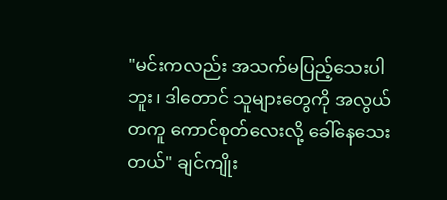"မင်းကလည်း အသက်မပြည့်သေးပါဘူး၊ ဒါတောင် သူများတွေကို အလွယ်တကူ ကောင်စုတ်လေးလို့ ခေါ်နေသေးတယ်" ချင်ကျိုး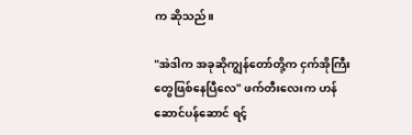က ဆိုသည်။

"အဲဒါက အခုဆိုကျွန်တော်တို့က ငှက်အိုကြီးတွေဖြစ်နေပြီလေ" ဖက်တီးလေးက ဟန်ဆောင်ပန်ဆောင် ရင့်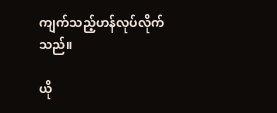ကျက်သည့်ဟန်လုပ်လိုက်သည်။

ယို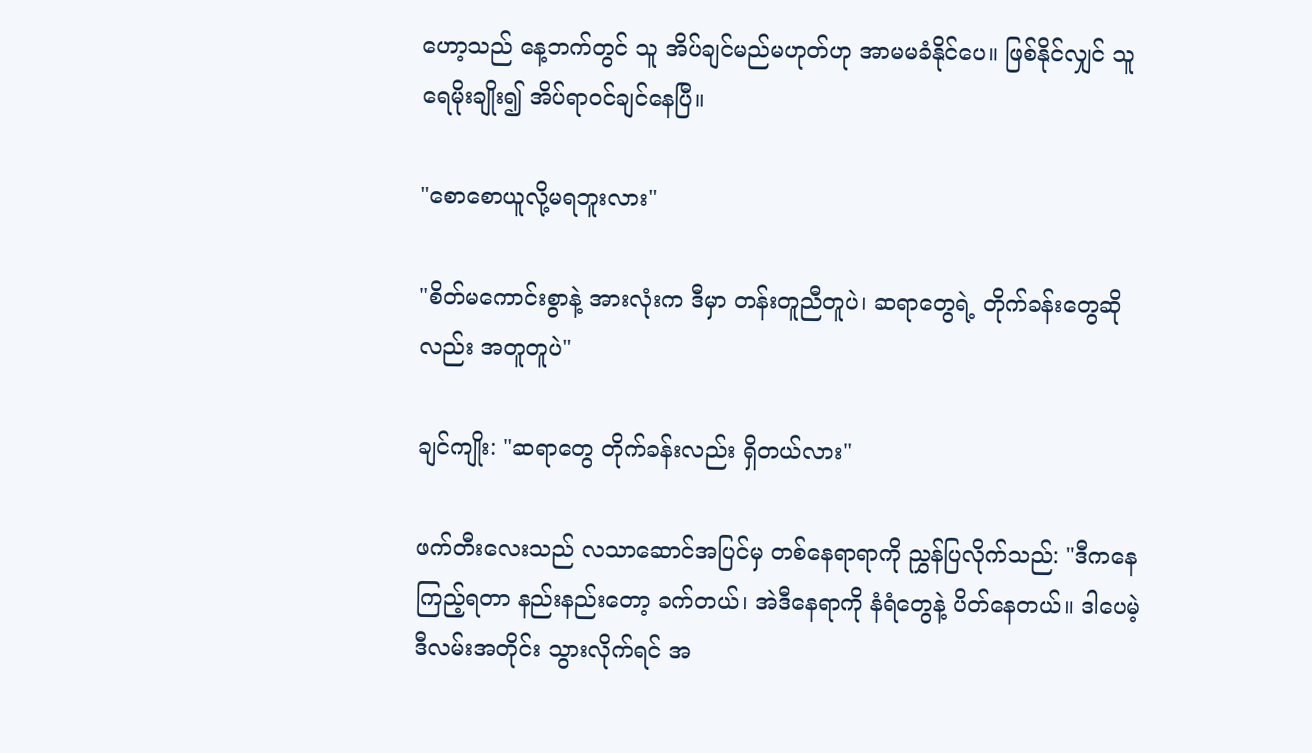ဟော့သည် နေ့ဘက်တွင် သူ အိပ်ချင်မည်မဟုတ်ဟု အာမမခံနိုင်ပေ။ ဖြစ်နိုင်လျှင် သူရေမိုးချိုး၍ အိပ်ရာဝင်ချင်နေပြီ။

"စောစောယူလို့မရဘူးလား"

"စိတ်မကောင်းစွာနဲ့ အားလုံးက ဒီမှာ တန်းတူညီတူပဲ၊ ဆရာတွေရဲ့ တိုက်ခန်းတွေဆိုလည်း အတူတူပဲ"

ချင်ကျိုး: "ဆရာတွေ တိုက်ခန်းလည်း ရှိတယ်လား"

ဖက်တီးလေးသည် လသာဆောင်အပြင်မှ တစ်နေရာရာကို ညွှန်ပြလိုက်သည်: "ဒီကနေ ကြည့်ရတာ နည်းနည်းတော့ ခက်တယ်၊ အဲဒီနေရာကို နံရံတွေနဲ့ ပိတ်နေတယ်။ ဒါပေမဲ့ ဒီလမ်းအတိုင်း သွားလိုက်ရင် အ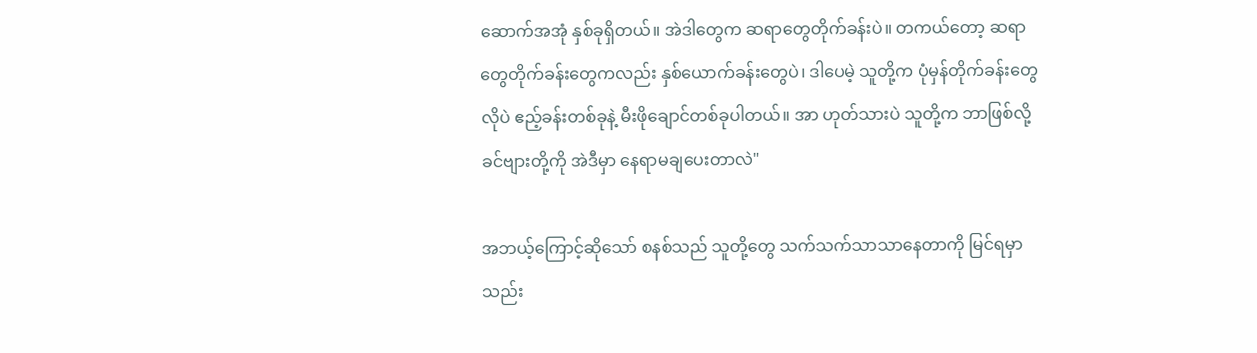ဆောက်အအုံ နှစ်ခုရှိတယ်။ အဲဒါတွေက ဆရာတွေတိုက်ခန်းပဲ။ တကယ်တော့ ဆရာတွေတိုက်ခန်းတွေကလည်း နှစ်ယောက်ခန်းတွေပဲ၊ ဒါပေမဲ့ သူတို့က ပုံမှန်တိုက်ခန်းတွေလိုပဲ ဧည့်ခန်းတစ်ခုနဲ့ မီးဖိုချောင်တစ်ခုပါတယ်။ အာ ဟုတ်သားပဲ သူတို့က ဘာဖြစ်လို့ ခင်ဗျားတို့ကို အဲဒီမှာ နေရာမချပေးတာလဲ"

အဘယ့်ကြောင့်ဆိုသော် စနစ်သည် သူတို့တွေ သက်သက်သာသာနေတာကို မြင်ရမှာ သည်း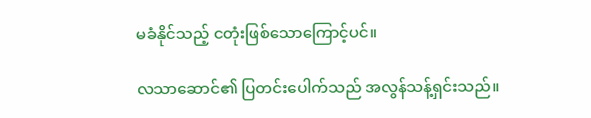မခံနိုင်သည့် ငတုံးဖြစ်သောကြောင့်ပင်။

လသာဆောင်၏ ပြတင်းပေါက်သည် အလွန်သန့်ရှင်းသည်။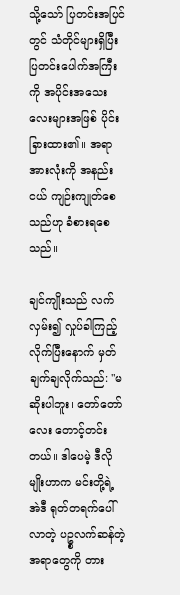သို့သော် ပြတင်းအပြင်တွင် သံတိုင်များရှိပြီး ပြတင်းပေါက်အကြီးကို အပိုင်းအသေးလေးများအဖြစ် ပိုင်းခြားထား၏။ အရာအားလုံးကို အနည်းငယ် ကျဉ်းကျုတ်စေသည်ဟု ခံစားရစေသည်။

ချင်ကျိုးသည် လက်လှမ်း၍ လှုပ်ခါကြည့်လိုက်ပြီးနောက် မှတ်ချက်ချလိုက်သည်: "မဆိုးပါဘူး၊ တော်တော်လေး တောင့်တင်းတယ်။ ဒါပေမဲ့ ဒီလိုမျိုးဟာက မင်းတို့ရဲ့ အဲဒီ ရုတ်တရက်ပေါ်လာတဲ့ ပဥ္စလက်ဆန်တဲ့ အရာတွေကို တား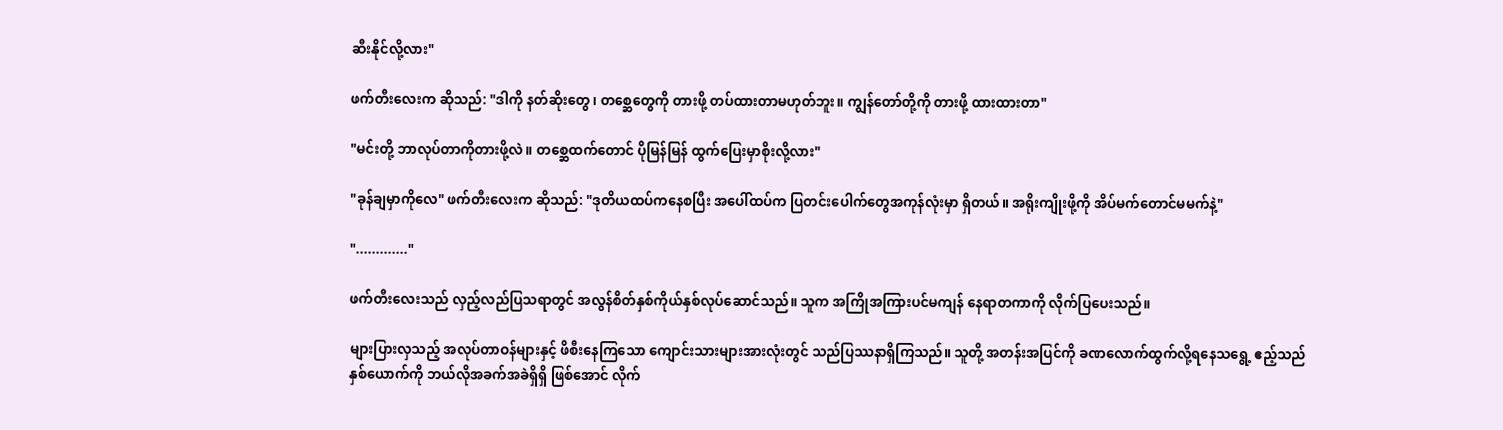ဆီးနိုင်လို့လား"

ဖက်တီးလေးက ဆိုသည်: "ဒါကို နတ်ဆိုးတွေ၊ တစ္ဆေတွေကို တားဖို့ တပ်ထားတာမဟုတ်ဘူး။ ကျွန်တော်တို့ကို တားဖို့ ထားထားတာ"

"မင်းတို့ ဘာလုပ်တာကိုတားဖို့လဲ။ တစ္ဆေထက်တောင် ပိုမြန်မြန် ထွက်ပြေးမှာစိုးလို့လား"

"ခုန်ချမှာကိုလေ" ဖက်တီးလေးက ဆိုသည်: "ဒုတိယထပ်ကနေစပြီး အပေါ်ထပ်က ပြတင်းပေါက်တွေအကုန်လုံးမှာ ရှိတယ်။ အရိုးကျိုးဖို့ကို အိပ်မက်တောင်မမက်နဲ့"

"............."

ဖက်တီးလေးသည် လှည့်လည်ပြသရာတွင် အလွန်စိတ်နှစ်ကိုယ်နှစ်လုပ်ဆောင်သည်။ သူက အကြိုအကြားပင်မကျန် နေရာတကာကို လိုက်ပြပေးသည်။

များပြားလှသည့် အလုပ်တာဝန်များနှင့် ဖိစီးနေကြသော ကျောင်းသားများအားလုံးတွင် သည်ပြဿနာရှိကြသည်။ သူတို့ အတန်းအပြင်ကို ခဏလောက်ထွက်လို့ရနေသရွေ့ ဧည့်သည်နှစ်ယောက်ကို ဘယ်လိုအခက်အခဲရှိရှိ ဖြစ်အောင် လိုက်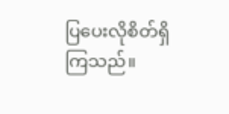ပြပေးလိုစိတ်ရှိကြသည်။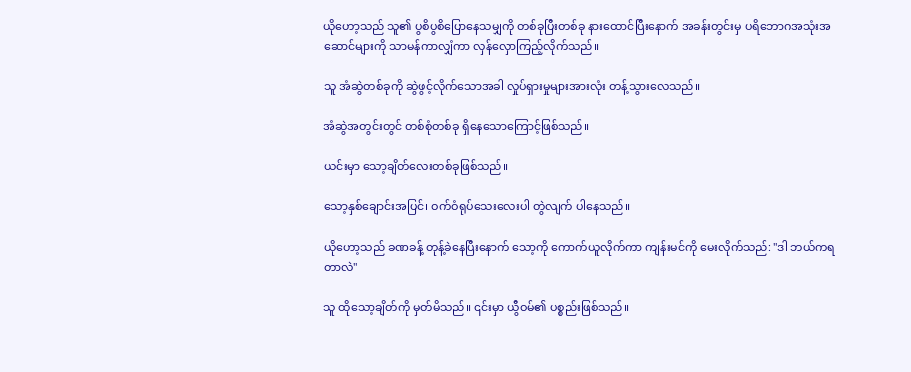ယိုဟော့သည် သူ၏ ပွစိပွစိပြောနေသမျှကို တစ်ခုပြီးတစ်ခု နားထောင်ပြီးနောက် အခန်းတွင်းမှ ပရိဘောဂအသုံးအဆောင်များကို သာမန်ကာလျှံကာ လှန်လှောကြည့်လိုက်သည်။

သူ အံဆွဲတစ်ခုကို ဆွဲဖွင့်လိုက်သောအခါ လှုပ်ရှားမှုများအားလုံး တန့်သွားလေသည်။

အံဆွဲအတွင်းတွင် တစ်စုံတစ်ခု ရှိနေသောကြောင့်ဖြစ်သည်။

ယင်းမှာ သော့ချိတ်လေးတစ်ခုဖြစ်သည်။

သော့နှစ်ချောင်းအပြင်၊ ဝက်ဝံရုပ်သေးလေးပါ တွဲလျက် ပါနေသည်။

ယိုဟော့သည် ခဏခန့် တုန့်ခဲနေပြီးနောက် သော့ကို ကောက်ယူလိုက်ကာ ကျန်းမင်ကို မေးလိုက်သည်: "ဒါ ဘယ်ကရတာလဲ"

သူ ထိုသော့ချိတ်ကို မှတ်မိသည်။ ၎င်းမှာ ယွီဝမ်၏ ပစ္စည်းဖြစ်သည်။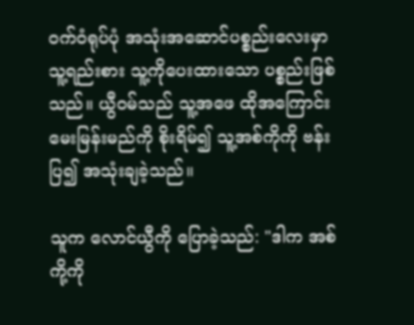ဝက်ဝံရုပ်ပုံ အသုံးအဆောင်ပစ္စည်းလေးမှာ သူ့ရည်းစား သူ့ကိုပေးထားသော ပစ္စည်းဖြစ်သည်။ ယွီဝမ်သည် သူ့အဖေ ထိုအကြောင်း မေးမြန်းမည်ကို စိုးရိမ်၍ သူ့အစ်ကိုကို ဗန်းပြ၍ အသုံးချခဲ့သည်။

သူက လောင်ယွီကို ပြောခဲ့သည်: "ဒါက အစ်ကို့ကို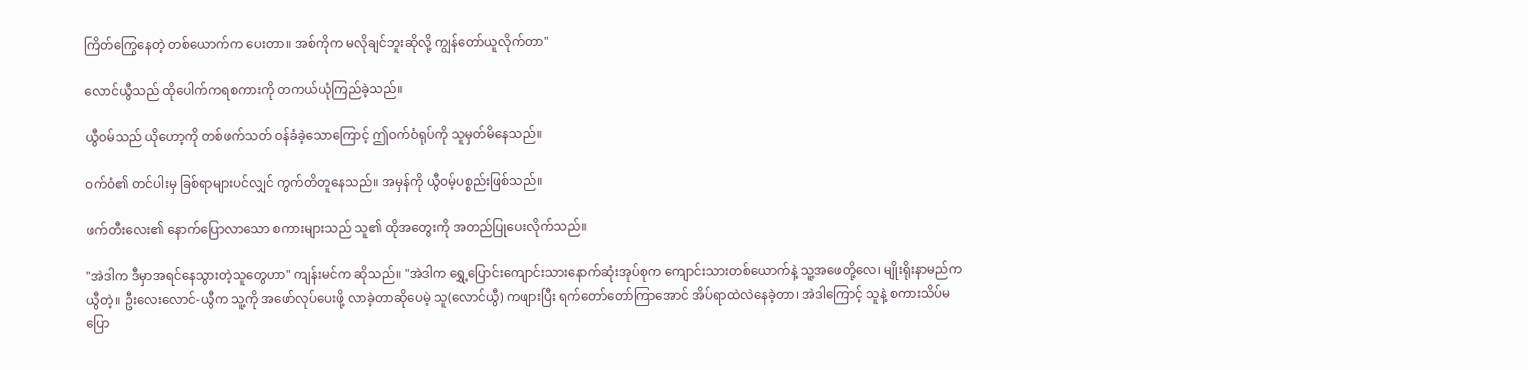ကြိတ်ကြွေနေတဲ့ တစ်ယောက်က ပေးတာ။ အစ်ကိုက မလိုချင်ဘူးဆိုလို့ ကျွန်တော်ယူလိုက်တာ"

လောင်ယွီသည် ထိုပေါက်ကရစကားကို တကယ်ယုံကြည်ခဲ့သည်။

ယွီဝမ်သည် ယိုဟော့ကို တစ်ဖက်သတ် ဝန်ခံခဲ့သောကြောင့် ဤဝက်ဝံရုပ်ကို သူမှတ်မိနေသည်။

ဝက်ဝံ၏ တင်ပါးမှ ခြစ်ရာများပင်လျှင် ကွက်တိတူနေသည်။ အမှန်ကို ယွီဝမ့်ပစ္စည်းဖြစ်သည်။

ဖက်တီးလေး၏ နောက်ပြောလာသော စကားများသည် သူ၏ ထိုအတွေးကို အတည်ပြုပေးလိုက်သည်။

"အဲဒါက ဒီမှာအရင်နေသွားတဲ့သူတွေဟာ" ကျန်းမင်က ဆိုသည်။ "အဲဒါက ရွှေ့ပြောင်းကျောင်းသားနောက်ဆုံးအုပ်စုက ကျောင်းသားတစ်ယောက်နဲ့ သူ့အဖေတို့လေ၊ မျိုးရိုးနာမည်က ယွီတဲ့။ ဦးလေးလောင်-ယွီက သူ့ကို အဖော်လုပ်ပေးဖို့ လာခဲ့တာဆိုပေမဲ့ သူ(လောင်ယွီ) ကဖျားပြီး ရက်တော်တော်ကြာအောင် အိပ်ရာထဲလဲနေခဲ့တာ၊ အဲဒါကြောင့် သူနဲ့ စကားသိပ်မပြော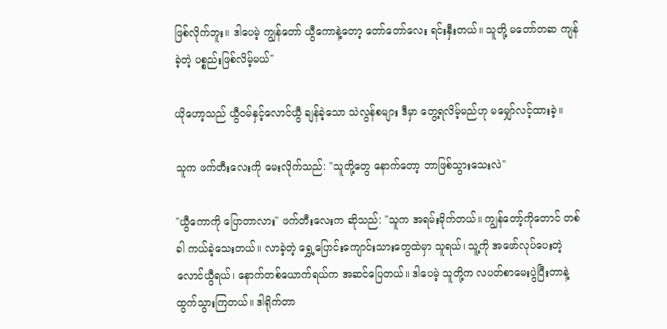ဖြစ်လိုက်ဘူး။ ဒါပေမဲ့ ကျွန်တော် ယွီကောနဲ့တော့ တော်တော်လေး ရင်းနှီးတယ်။ သူတို့ မတော်တဆ ကျန်ခဲ့တဲ့ ပစ္စည်းဖြစ်လိမ့်မယ်"

ယိုဟော့သည် ယွီဝမ်နှင့်လောင်ယွီ ချန်ခဲ့သော သဲလွန်စများ ဒီမှာ တွေ့ရလိမ့်မည်ဟု မမျှော်လင့်ထားခဲ့။

သူက ဖက်တီးလေးကို မေးလိုက်သည်: "သူတို့တွေ နောက်တော့ ဘာဖြစ်သွားသေးလဲ"

"ယွီကောကို ပြောတာလား" ဖက်တီးလေးက ဆိုသည်: "သူက အရမ်းမိုက်တယ်။ ကျွန်တော့်ကိုတောင် တစ်ခါ ကယ်ခဲ့သေးတယ်။ လာခဲ့တဲ့ ရွှေ့ပြောင်းကျောင်းသားတွေထဲမှာ သူရယ်၊ သူ့ကို အဖော်လုပ်ပေးတဲ့ လောင်ယွီရယ်၊ နောက်တစ်ယောက်ရယ်က အဆင်ပြေတယ်။ ဒါပေမဲ့ သူတို့က လပတ်စာမေးပွဲပြီးတာနဲ့ ထွက်သွားကြတယ်။ ဒါရိုက်တာ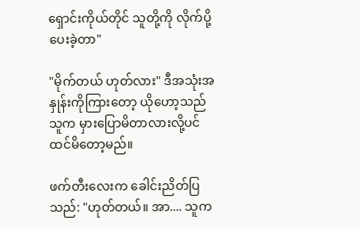ရှောင်းကိုယ်တိုင် သူတို့ကို လိုက်ပို့ပေးခဲ့တာ"

"မိုက်တယ် ဟုတ်လား" ဒီအသုံးအနှုန်းကိုကြားတော့ ယိုဟော့သည် သူက မှားပြောမိတာလားလို့ပင် ထင်မိတော့မည်။

ဖက်တီးလေးက ခေါင်းညိတ်ပြသည်: "ဟုတ်တယ်။ အာ.... သူက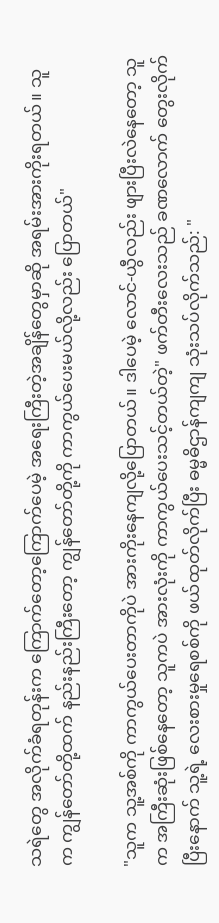သရဲတွေ အလိုက်ခံရတုန်းက ကြောက်တော့ကြောက်ပေမဲ့ အရေးကြီးတဲ့အချိန်တွေမှာဆို အရမ်းအားကိုးရတယ်။ သူက ကျွန်တော်တို့ထက် နည်းနည်းကြီးတော့ ကျွန်တော်တို့ကို ကာကွယ်ပေးမယ်လို့လည်း ပြောတယ်"

"သူက သူ့အစ်ကို ကာကွယ်ပေးတာကိုပဲ အားကိုးနေကျလို့ပြောတယ်။ ဒါပေမဲ့ လောင်-ယွီလည်း ဖျားပြီးလဲနေတော့ သူက အကြီးဆုံးဖြစ်နေတော့ သူကပဲ အားလုံးကို ကာကွယ်ပေးသင့်တယ်တဲ့" ဖက်တီးလေးသည် ခဏလောက် တွေးလိုက်ပြီးနောက် သူ့ရဲ့ လေးစားမှုရေစစ်ကို ဖယ်ထုတ်လိုက်ပြီး ဓမ္မဓိဌာန်ကျကျ သုံးသပ်လိုက်သည်: "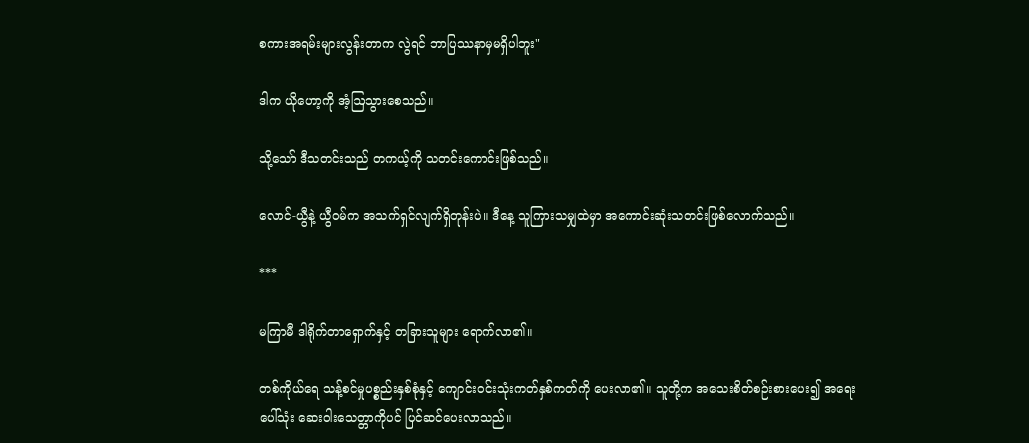စကားအရမ်းများလွန်းတာက လွဲရင် ဘာပြဿနာမှမရှိပါဘူး"

ဒါက ယိုဟော့ကို အံ့ဩသွားစေသည်။

သို့သော် ဒီသတင်းသည် တကယ့်ကို သတင်းကောင်းဖြစ်သည်။

လောင်-ယွီနဲ့ ယွီဝမ်က အသက်ရှင်လျက်ရှိတုန်းပဲ။ ဒီနေ့ သူကြားသမျှထဲမှာ အကောင်းဆုံးသတင်းဖြစ်လောက်သည်။

***

မကြာမီ ဒါရိုက်တာရှောက်နှင့် တခြားသူများ ရောက်လာ၏။

တစ်ကိုယ်ရေ သန့်စင်မှုပစ္စည်းနှစ်စုံနှင့် ကျောင်းဝင်းသုံးကတ်နှစ်ကတ်ကို ပေးလာ၏။ သူတို့က အသေးစိတ်စဉ်းစားပေး၍ အရေးပေါ်သုံး ဆေးဝါးသေတ္တာကိုပင် ပြင်ဆင်ပေးလာသည်။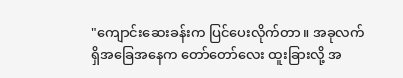"ကျောင်းဆေးခန်းက ပြင်ပေးလိုက်တာ။ အခုလက်ရှိအခြေအနေက တော်တော်လေး ထူးခြားလို့ အ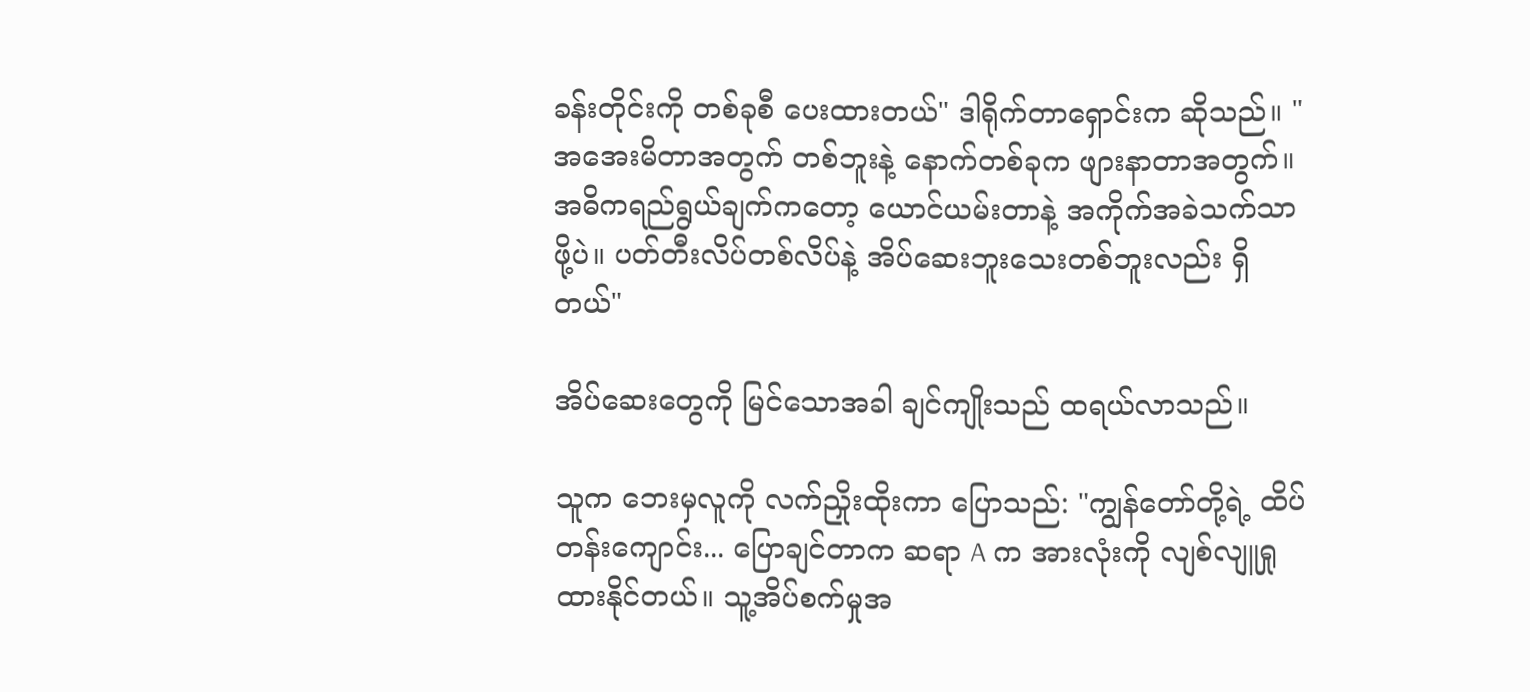ခန်းတိုင်းကို တစ်ခုစီ ပေးထားတယ်" ဒါရိုက်တာရှောင်းက ဆိုသည်။ "အအေးမိတာအတွက် တစ်ဘူးနဲ့ နောက်တစ်ခုက ဖျားနာတာအတွက်။ အဓိကရည်ရွယ်ချက်ကတော့ ယောင်ယမ်းတာနဲ့ အကိုက်အခဲသက်သာဖို့ပဲ။ ပတ်တီးလိပ်တစ်လိပ်နဲ့ အိပ်ဆေးဘူးသေးတစ်ဘူးလည်း ရှိတယ်"

အိပ်ဆေးတွေကို မြင်သောအခါ ချင်ကျိုးသည် ထရယ်လာသည်။

သူက ဘေးမှလူကို လက်ညှိုးထိုးကာ ပြောသည်: "ကျွန်တော်တို့ရဲ့ ထိပ်တန်းကျောင်း... ပြောချင်တာက ဆရာ A က အားလုံးကို လျစ်လျူရှုထားနိုင်တယ်။ သူ့အိပ်စက်မှုအ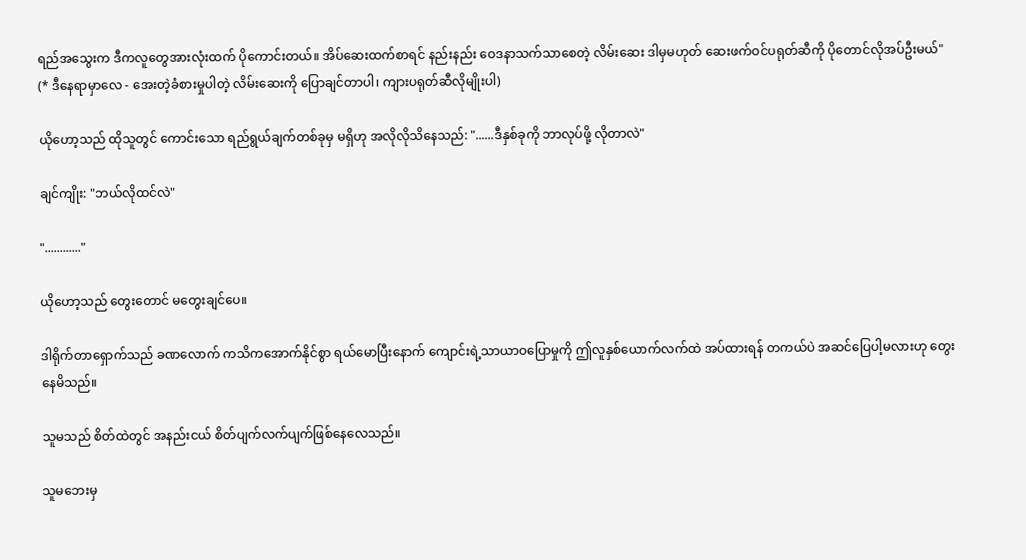ရည်အသွေးက ဒီကလူတွေအားလုံးထက် ပိုကောင်းတယ်။ အိပ်ဆေးထက်စာရင် နည်းနည်း ဝေဒနာသက်သာစေတဲ့ လိမ်းဆေး ဒါမှမဟုတ် ဆေးဖက်ဝင်ပရုတ်ဆီကို ပိုတောင်လိုအပ်ဦးမယ်" (* ဒီနေရာမှာလေ - အေးတဲ့ခံစားမှုပါတဲ့ လိမ်းဆေးကို ပြောချင်တာပါ၊ ကျားပရုတ်ဆီလိုမျိုးပါ)

ယိုဟော့သည် ထိုသူတွင် ကောင်းသော ရည်ရွယ်ချက်တစ်ခုမှ မရှိဟု အလိုလိုသိနေသည်: "......ဒီနှစ်ခုကို ဘာလုပ်ဖို့ လိုတာလဲ"

ချင်ကျိုး: "ဘယ်လိုထင်လဲ"

"............"

ယိုဟော့သည် တွေးတောင် မတွေးချင်ပေ။

ဒါရိုက်တာရှောက်သည် ခဏလောက် ကသိကအောက်နိုင်စွာ ရယ်မောပြီးနောက် ကျောင်းရဲ့သာယာဝပြောမှုကို ဤလူနှစ်ယောက်လက်ထဲ အပ်ထားရန် တကယ်ပဲ အဆင်ပြေပါ့မလားဟု တွေးနေမိသည်။

သူမသည် စိတ်ထဲတွင် အနည်းငယ် စိတ်ပျက်လက်ပျက်ဖြစ်နေလေသည်။

သူမဘေးမှ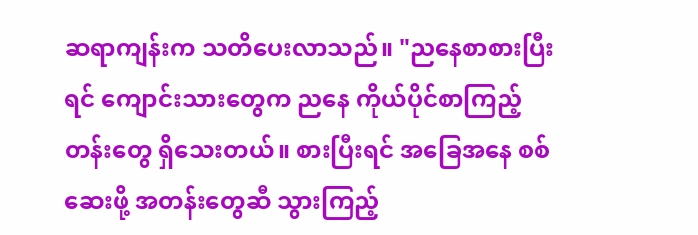ဆရာကျန်းက သတိပေးလာသည်။ "ညနေစာစားပြီးရင် ကျောင်းသားတွေက ညနေ ကိုယ်ပိုင်စာကြည့်တန်းတွေ ရှိသေးတယ်။ စားပြီးရင် အခြေအနေ စစ်ဆေးဖို့ အတန်းတွေဆီ သွားကြည့်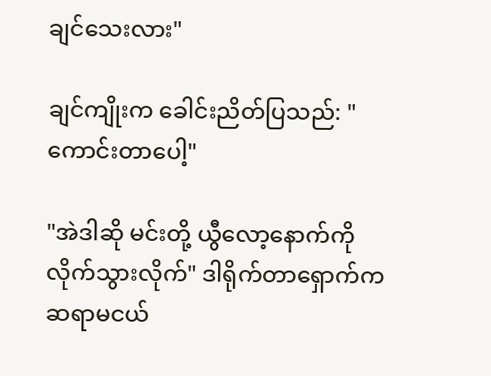ချင်သေးလား"

ချင်ကျိုးက ခေါင်းညိတ်ပြသည်: "ကောင်းတာပေါ့"

"အဲဒါဆို မင်းတို့ ယွီလော့နောက်ကို လိုက်သွားလိုက်" ဒါရိုက်တာရှောက်က ဆရာမငယ်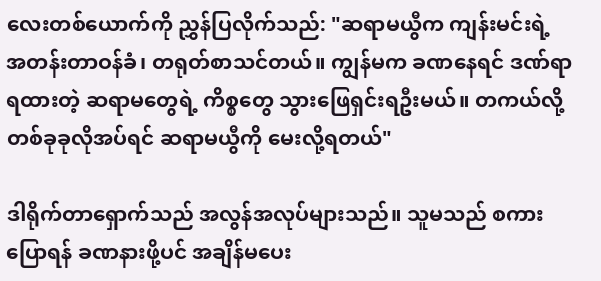လေးတစ်ယောက်ကို ညွှန်ပြလိုက်သည်: "ဆရာမယွီက ကျန်းမင်းရဲ့ အတန်းတာဝန်ခံ၊ တရုတ်စာသင်တယ်။ ကျွန်မက ခဏနေရင် ဒဏ်ရာရထားတဲ့ ဆရာမတွေရဲ့ ကိစ္စတွေ သွားဖြေရှင်းရဦးမယ်။ တကယ်လို့ တစ်ခုခုလိုအပ်ရင် ဆရာမယွီကို မေးလို့ရတယ်"

ဒါရိုက်တာရှောက်သည် အလွန်အလုပ်များသည်။ သူမသည် စကားပြောရန် ခဏနားဖို့ပင် အချိန်မပေး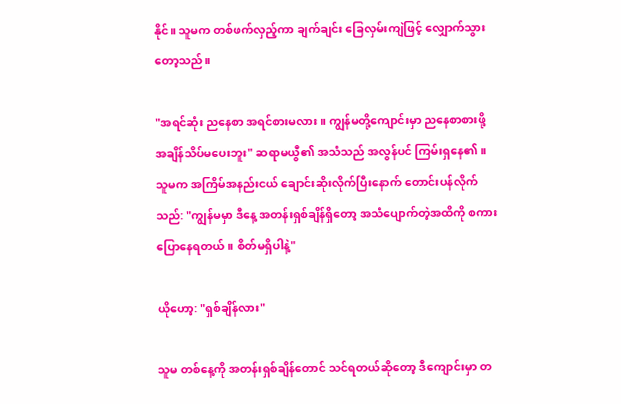နိုင်။ သူမက တစ်ဖက်လှည့်ကာ ချက်ချင်း ခြေလှမ်းကျဲဖြင့် လျှောက်သွားတော့သည်။

"အရင်ဆုံး ညနေစာ အရင်စားမလား။ ကျွန်မတို့ကျောင်းမှာ ညနေစာစားဖို့ အချိန်သိပ်မပေးဘူး" ဆရာမယွီ၏ အသံသည် အလွန်ပင် ကြမ်းရှနေ၏။ သူမက အကြိမ်အနည်းငယ် ချောင်းဆိုးလိုက်ပြီးနောက် တောင်းပန်လိုက်သည်: "ကျွန်မမှာ ဒီနေ့ အတန်းရှစ်ချိန်ရှိတော့ အသံပျောက်တဲ့အထိကို စကားပြောနေရတယ်။ စိတ်မရှိပါနဲ့"

ယိုဟော့: "ရှစ်ချိန်လား"

သူမ တစ်နေ့ကို အတန်းရှစ်ချိန်တောင် သင်ရတယ်ဆိုတော့ ဒီကျောင်းမှာ တ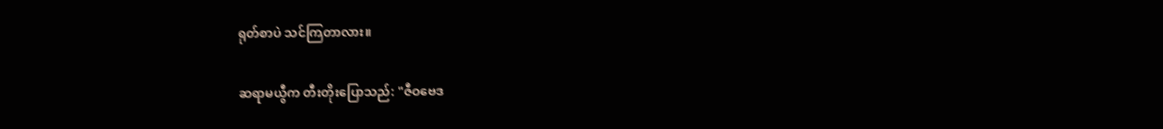ရုတ်စာပဲ သင်ကြတာလား။

ဆရာမယွီက တီးတိုးပြောသည်: "ဇီဝဗေဒ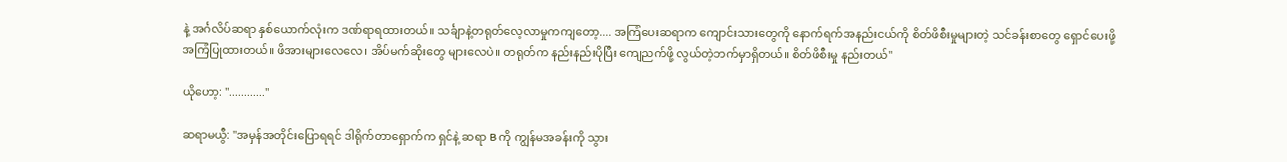နဲ့ အင်္ဂလိပ်ဆရာ နှစ်ယောက်လုံးက ဒဏ်ရာရထားတယ်။ သင်္ချာနဲ့တရုတ်လေ့လာမှုကကျတော့.... အကြံပေးဆရာက ကျောင်းသားတွေကို နောက်ရက်အနည်းငယ်ကို စိတ်ဖိစီးမှုများတဲ့ သင်ခန်းစာတွေ ရှောင်ပေးဖို့ အကြံပြုထားတယ်။ ဖိအားများလေလေ၊ အိပ်မက်ဆိုးတွေ များလေပဲ။ တရုတ်က နည်းနည်းပိုပြီး ကျေညက်ဖို့ လွယ်တဲ့ဘက်မှာရှိတယ်။ စိတ်ဖိစီးမှု နည်းတယ်"

ယိုဟော့: "............"

ဆရာမယွီ: "အမှန်အတိုင်းပြောရရင် ဒါရိုက်တာရှောက်က ရှင်နဲ့ ဆရာ B ကို ကျွန်မအခန်းကို သွား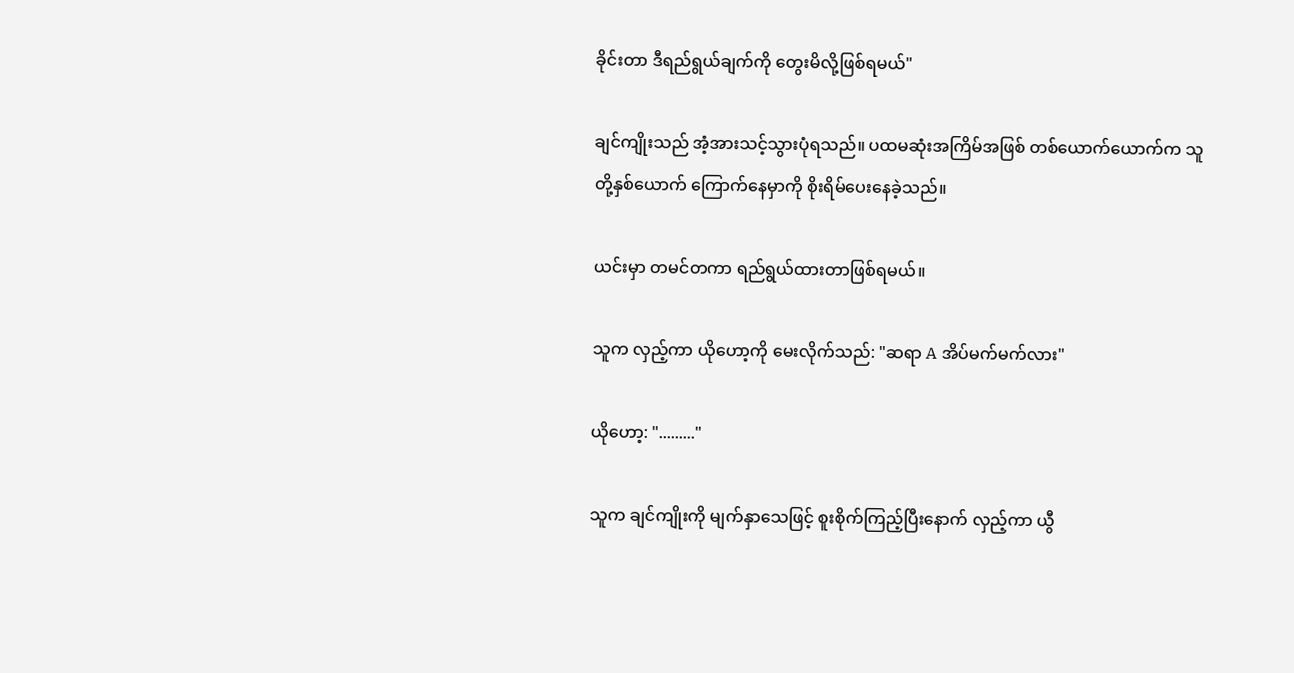ခိုင်းတာ ဒီရည်ရွယ်ချက်ကို တွေးမိလို့ဖြစ်ရမယ်"

ချင်ကျိုးသည် အံ့အားသင့်သွားပုံရသည်။ ပထမဆုံးအကြိမ်အဖြစ် တစ်ယောက်ယောက်က သူတို့နှစ်ယောက် ကြောက်နေမှာကို စိုးရိမ်ပေးနေခဲ့သည်။

ယင်းမှာ တမင်တကာ ရည်ရွယ်ထားတာဖြစ်ရမယ်။

သူက လှည့်ကာ ယိုဟော့ကို မေးလိုက်သည်: "ဆရာ A အိပ်မက်မက်လား"

ယိုဟော့: "........."

သူက ချင်ကျိုးကို မျက်နှာသေဖြင့် စူးစိုက်ကြည့်ပြီးနောက် လှည့်ကာ ယွီ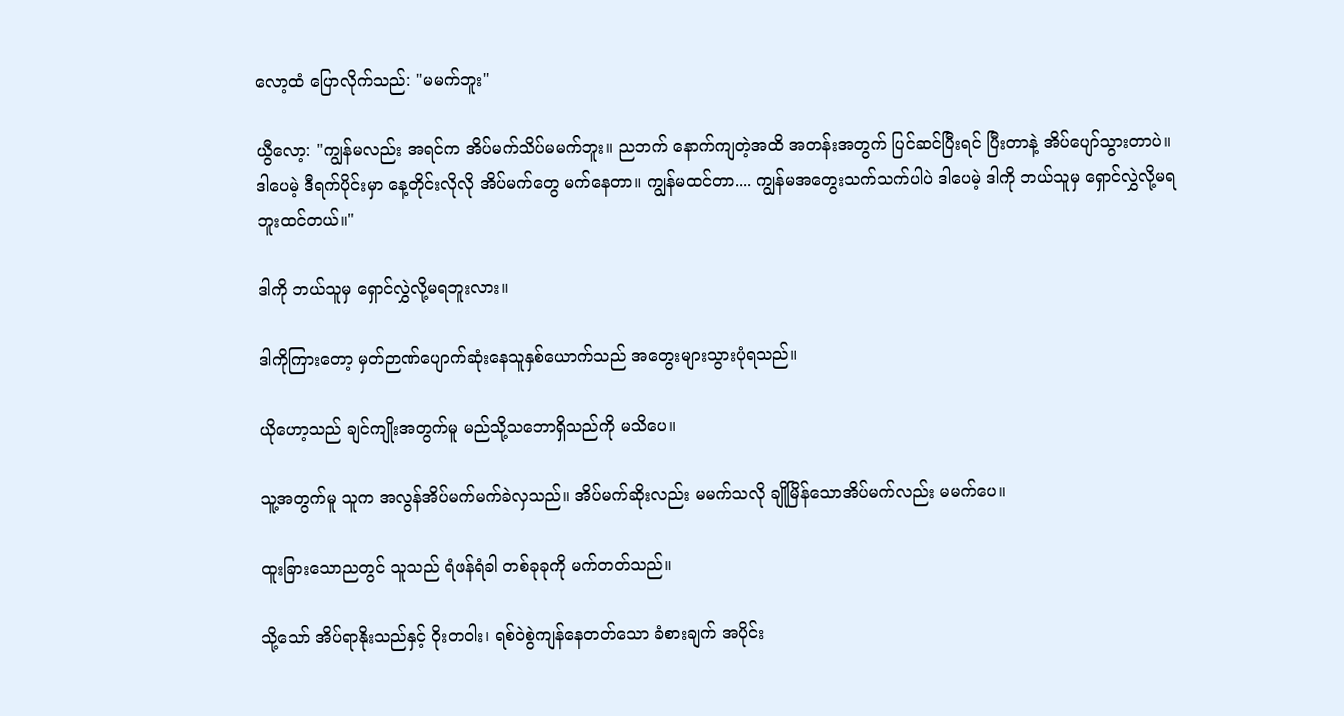လော့ထံ ပြောလိုက်သည်: "မမက်ဘူး"

ယွီလော့: "ကျွန်မလည်း အရင်က အိပ်မက်သိပ်မမက်ဘူး။ ညဘက် နောက်ကျတဲ့အထိ အတန်းအတွက် ပြင်ဆင်ပြီးရင် ပြီးတာနဲ့ အိပ်ပျော်သွားတာပဲ။ ဒါပေမဲ့ ဒီရက်ပိုင်းမှာ နေ့တိုင်းလိုလို အိပ်မက်တွေ မက်နေတာ။ ကျွန်မထင်တာ.... ကျွန်မအတွေးသက်သက်ပါပဲ ဒါပေမဲ့ ဒါကို ဘယ်သူမှ ရှောင်လွှဲလို့မရဘူးထင်တယ်။"

ဒါကို ဘယ်သူမှ ရှောင်လွှဲလို့မရဘူးလား။

ဒါကိုကြားတော့ မှတ်ဉာဏ်ပျောက်ဆုံးနေသူနှစ်ယောက်သည် အတွေးများသွားပုံရသည်။

ယိုဟော့သည် ချင်ကျိုးအတွက်မူ မည်သို့သဘောရှိသည်ကို မသိပေ။

သူ့အတွက်မူ သူက အလွန်အိပ်မက်မက်ခဲလှသည်။ အိပ်မက်ဆိုးလည်း မမက်သလို ချိုမြိန်သောအိပ်မက်လည်း မမက်ပေ။

ထူးခြားသောညတွင် သူသည် ရံဖန်ရံခါ တစ်ခုခုကို မက်တတ်သည်။

သို့သော် အိပ်ရာနိုးသည်နှင့် ဝိုးတဝါး၊ ရစ်ဝဲစွဲကျန်နေတတ်သော ခံစားချက် အပိုင်း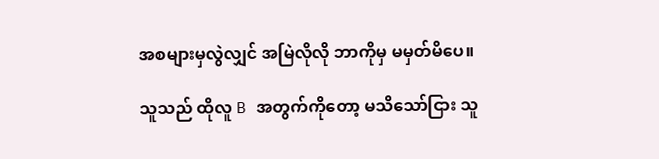အစများမှလွဲလျှင် အမြဲလိုလို ဘာကိုမှ မမှတ်မိပေ။

သူသည် ထိုလူ B အတွက်ကိုတော့ မသိသော်ငြား သူ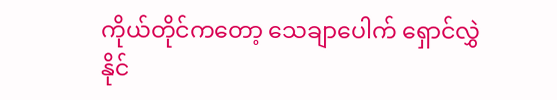ကိုယ်တိုင်ကတော့ သေချာပေါက် ရှောင်လွှဲနိုင်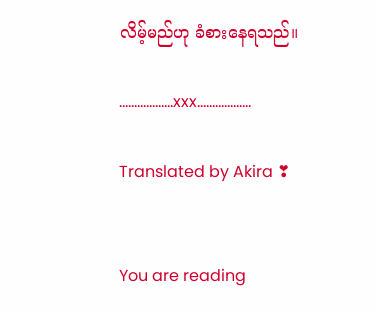လိမ့်မည်ဟု ခံစားနေရသည်။

..................xxx..................

Translated by Akira ❣


You are reading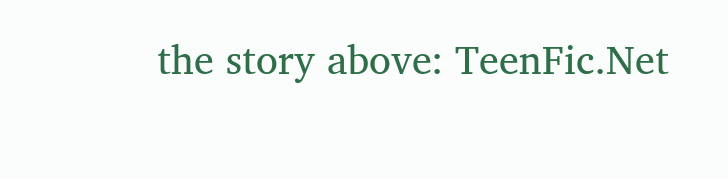the story above: TeenFic.Net